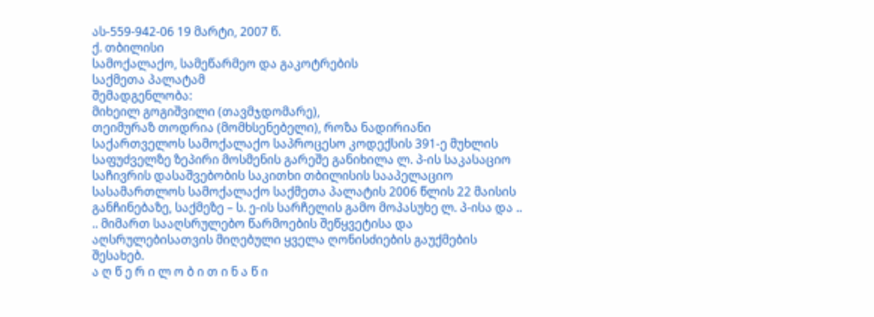ას-559-942-06 19 მარტი, 2007 წ.
ქ. თბილისი
სამოქალაქო, სამეწარმეო და გაკოტრების
საქმეთა პალატამ
შემადგენლობა:
მიხეილ გოგიშვილი (თავმჯდომარე),
თეიმურაზ თოდრია (მომხსენებელი), როზა ნადირიანი
საქართველოს სამოქალაქო საპროცესო კოდექსის 391-ე მუხლის საფუძველზე ზეპირი მოსმენის გარეშე განიხილა ლ. პ-ის საკასაციო საჩივრის დასაშვებობის საკითხი თბილისის სააპელაციო სასამართლოს სამოქალაქო საქმეთა პალატის 2006 წლის 22 მაისის განჩინებაზე, საქმეზე – ს. ე-ის სარჩელის გამო მოპასუხე ლ. პ-ისა და .. .. მიმართ სააღსრულებო წარმოების შეწყვეტისა და აღსრულებისათვის მიღებული ყველა ღონისძიების გაუქმების შესახებ.
ა ღ წ ე რ ი ლ ო ბ ი თ ი ნ ა წ ი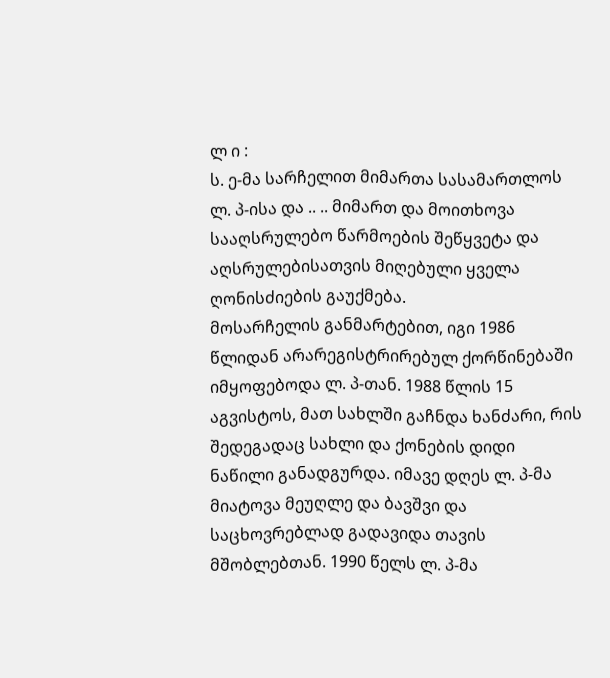ლ ი :
ს. ე-მა სარჩელით მიმართა სასამართლოს ლ. პ-ისა და .. .. მიმართ და მოითხოვა სააღსრულებო წარმოების შეწყვეტა და აღსრულებისათვის მიღებული ყველა ღონისძიების გაუქმება.
მოსარჩელის განმარტებით, იგი 1986 წლიდან არარეგისტრირებულ ქორწინებაში იმყოფებოდა ლ. პ-თან. 1988 წლის 15 აგვისტოს, მათ სახლში გაჩნდა ხანძარი, რის შედეგადაც სახლი და ქონების დიდი ნაწილი განადგურდა. იმავე დღეს ლ. პ-მა მიატოვა მეუღლე და ბავშვი და საცხოვრებლად გადავიდა თავის მშობლებთან. 1990 წელს ლ. პ-მა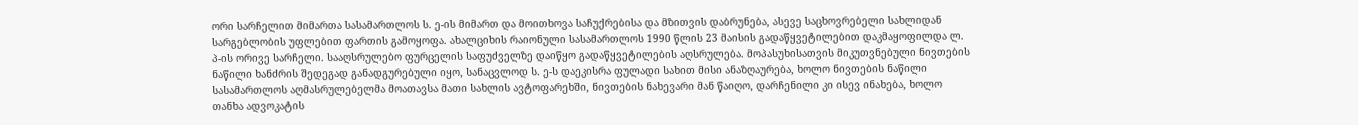ორი სარჩელით მიმართა სასამართლოს ს. ე-ის მიმართ და მოითხოვა საჩუქრებისა და მზითვის დაბრუნება, ასევე საცხოვრებელი სახლიდან სარგებლობის უფლებით ფართის გამოყოფა. ახალციხის რაიონული სასამართლოს 1990 წლის 23 მაისის გადაწყვეტილებით დაკმაყოფილდა ლ. პ-ის ორივე სარჩელი. სააღსრულებო ფურცელის საფუძველზე დაიწყო გადაწყვეტილების აღსრულება. მოპასუხისათვის მიკუთვნებული ნივთების ნაწილი ხანძრის შედეგად განადგურებული იყო, სანაცვლოდ ს. ე-ს დაეკისრა ფულადი სახით მისი ანაზღაურება, ხოლო ნივთების ნაწილი სასამართლოს აღმასრულებელმა მოათავსა მათი სახლის ავტოფარეხში, ნივთების ნახევარი მან წაიღო, დარჩენილი კი ისევ ინახება, ხოლო თანხა ადვოკატის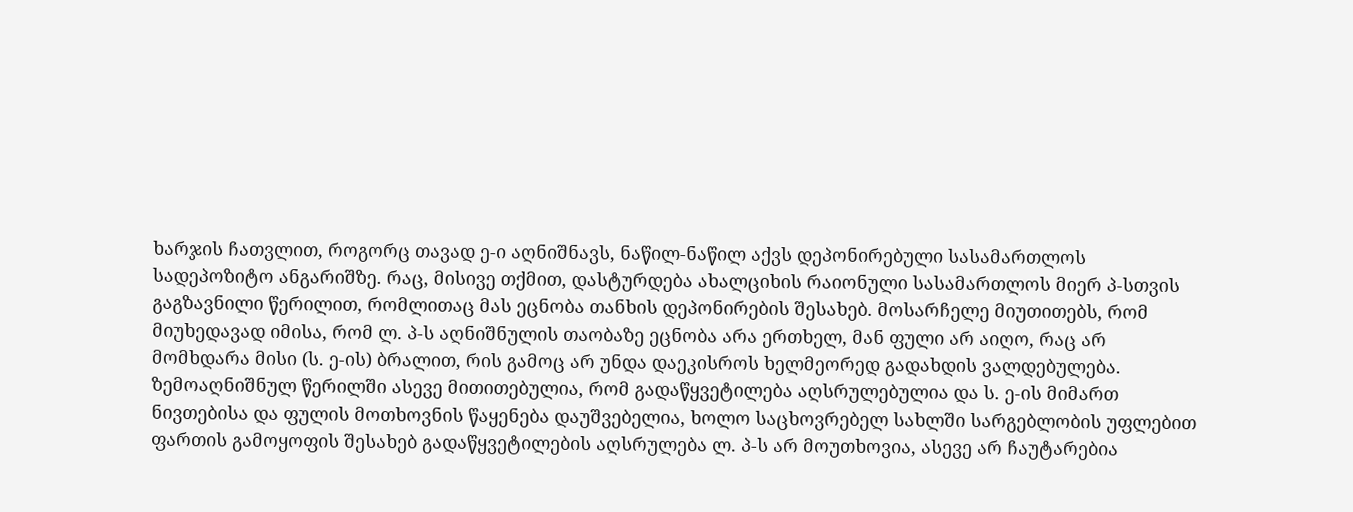ხარჯის ჩათვლით, როგორც თავად ე-ი აღნიშნავს, ნაწილ-ნაწილ აქვს დეპონირებული სასამართლოს სადეპოზიტო ანგარიშზე. რაც, მისივე თქმით, დასტურდება ახალციხის რაიონული სასამართლოს მიერ პ-სთვის გაგზავნილი წერილით, რომლითაც მას ეცნობა თანხის დეპონირების შესახებ. მოსარჩელე მიუთითებს, რომ მიუხედავად იმისა, რომ ლ. პ-ს აღნიშნულის თაობაზე ეცნობა არა ერთხელ, მან ფული არ აიღო, რაც არ მომხდარა მისი (ს. ე-ის) ბრალით, რის გამოც არ უნდა დაეკისროს ხელმეორედ გადახდის ვალდებულება. ზემოაღნიშნულ წერილში ასევე მითითებულია, რომ გადაწყვეტილება აღსრულებულია და ს. ე-ის მიმართ ნივთებისა და ფულის მოთხოვნის წაყენება დაუშვებელია, ხოლო საცხოვრებელ სახლში სარგებლობის უფლებით ფართის გამოყოფის შესახებ გადაწყვეტილების აღსრულება ლ. პ-ს არ მოუთხოვია, ასევე არ ჩაუტარებია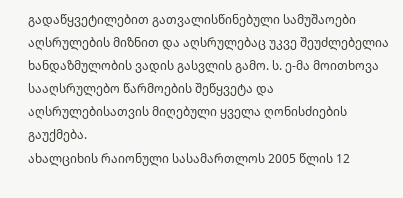გადაწყვეტილებით გათვალისწინებული სამუშაოები აღსრულების მიზნით და აღსრულებაც უკვე შეუძლებელია ხანდაზმულობის ვადის გასვლის გამო. ს. ე-მა მოითხოვა სააღსრულებო წარმოების შეწყვეტა და აღსრულებისათვის მიღებული ყველა ღონისძიების გაუქმება.
ახალციხის რაიონული სასამართლოს 2005 წლის 12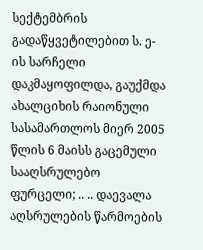სექტემბრის გადაწყვეტილებით ს. ე-ის სარჩელი დაკმაყოფილდა, გაუქმდა ახალციხის რაიონული სასამართლოს მიერ 2005 წლის 6 მაისს გაცემული სააღსრულებო ფურცელი; .. .. დაევალა აღსრულების წარმოების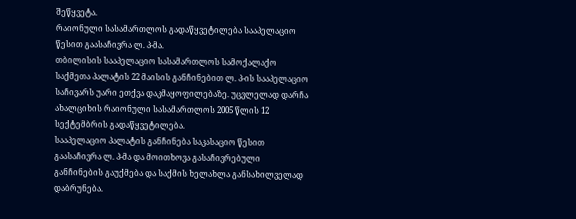შეწყვეტა.
რაიონული სასამართლოს გადაწყვეტილება სააპელაციო წესით გაასაჩივრა ლ. პ-მა.
თბილისის სააპელაციო სასამართლოს სამოქალაქო საქმეთა პალატის 22 მაისის განჩინებით ლ. პ-ის სააპელაციო საჩივარს უარი ეთქვა დაკმაყოფილებაზე. უცვლელად დარჩა ახალციხის რაიონული სასამართლოს 2005 წლის 12 სექტემბრის გადაწყვეტილება.
სააპელაციო პალატის განჩინება საკასაციო წესით გაასაჩივრა ლ. პ-მა და მოითხოვა გასაჩივრებული განჩინების გაუქმება და საქმის ხელახლა განსახილველად დაბრუნება.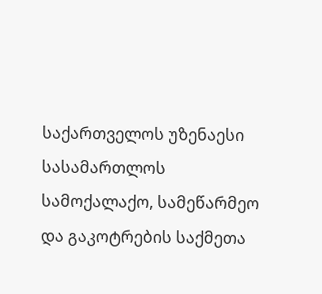საქართველოს უზენაესი სასამართლოს სამოქალაქო, სამეწარმეო და გაკოტრების საქმეთა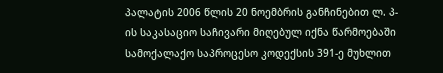პალატის 2006 წლის 20 ნოემბრის განჩინებით ლ. პ-ის საკასაციო საჩივარი მიღებულ იქნა წარმოებაში სამოქალაქო საპროცესო კოდექსის 391-ე მუხლით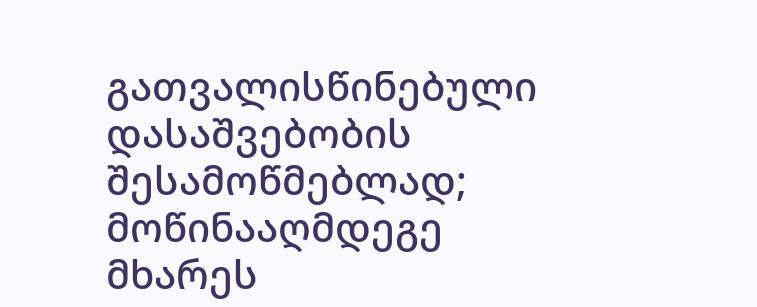გათვალისწინებული დასაშვებობის შესამოწმებლად; მოწინააღმდეგე მხარეს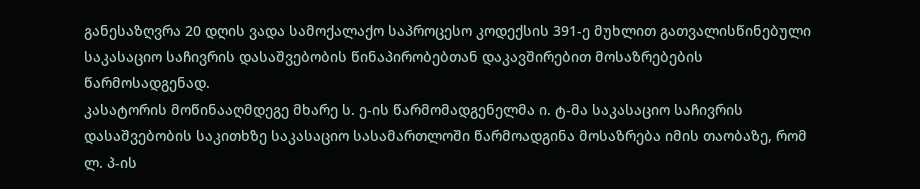განესაზღვრა 20 დღის ვადა სამოქალაქო საპროცესო კოდექსის 391-ე მუხლით გათვალისწინებული საკასაციო საჩივრის დასაშვებობის წინაპირობებთან დაკავშირებით მოსაზრებების წარმოსადგენად.
კასატორის მოწინააღმდეგე მხარე ს. ე-ის წარმომადგენელმა ი. ტ-მა საკასაციო საჩივრის დასაშვებობის საკითხზე საკასაციო სასამართლოში წარმოადგინა მოსაზრება იმის თაობაზე, რომ ლ. პ-ის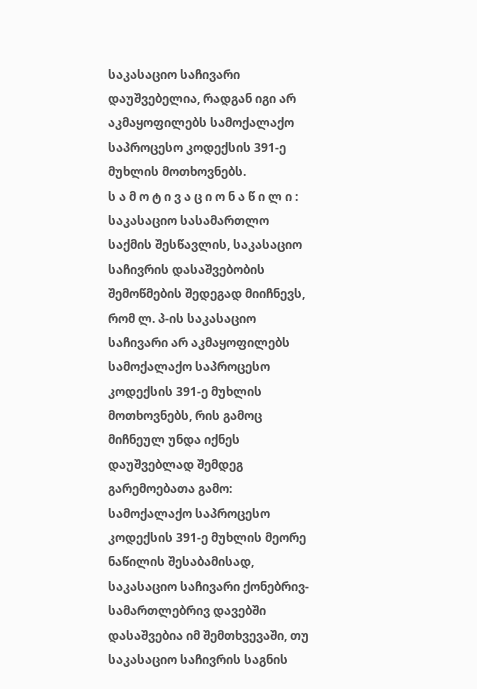საკასაციო საჩივარი დაუშვებელია, რადგან იგი არ აკმაყოფილებს სამოქალაქო საპროცესო კოდექსის 391-ე მუხლის მოთხოვნებს.
ს ა მ ო ტ ი ვ ა ც ი ო ნ ა წ ი ლ ი :
საკასაციო სასამართლო საქმის შესწავლის, საკასაციო საჩივრის დასაშვებობის შემოწმების შედეგად მიიჩნევს, რომ ლ. პ-ის საკასაციო საჩივარი არ აკმაყოფილებს სამოქალაქო საპროცესო კოდექსის 391-ე მუხლის მოთხოვნებს, რის გამოც მიჩნეულ უნდა იქნეს დაუშვებლად შემდეგ გარემოებათა გამო:
სამოქალაქო საპროცესო კოდექსის 391-ე მუხლის მეორე ნაწილის შესაბამისად, საკასაციო საჩივარი ქონებრივ-სამართლებრივ დავებში დასაშვებია იმ შემთხვევაში, თუ საკასაციო საჩივრის საგნის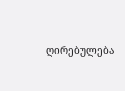ღირებულება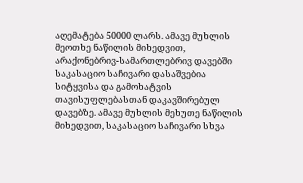აღემატება 50000 ლარს. ამავე მუხლის მეოთხე ნაწილის მიხედვით, არაქონებრივ-სამართლებრივ დავებში საკასაციო საჩივარი დასაშვებია სიტყვისა და გამოხატვის თავისუფლებასთან დაკავშირებულ დავებზე. ამავე მუხლის მეხუთე ნაწილის მიხედვით, საკასაციო საჩივარი სხვა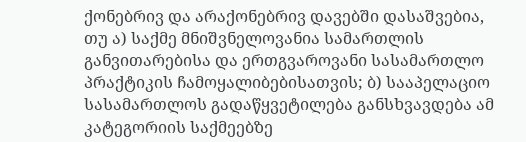ქონებრივ და არაქონებრივ დავებში დასაშვებია, თუ ა) საქმე მნიშვნელოვანია სამართლის განვითარებისა და ერთგვაროვანი სასამართლო პრაქტიკის ჩამოყალიბებისათვის; ბ) სააპელაციო სასამართლოს გადაწყვეტილება განსხვავდება ამ კატეგორიის საქმეებზე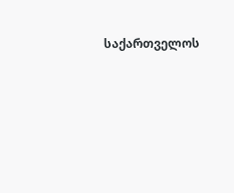საქართველოს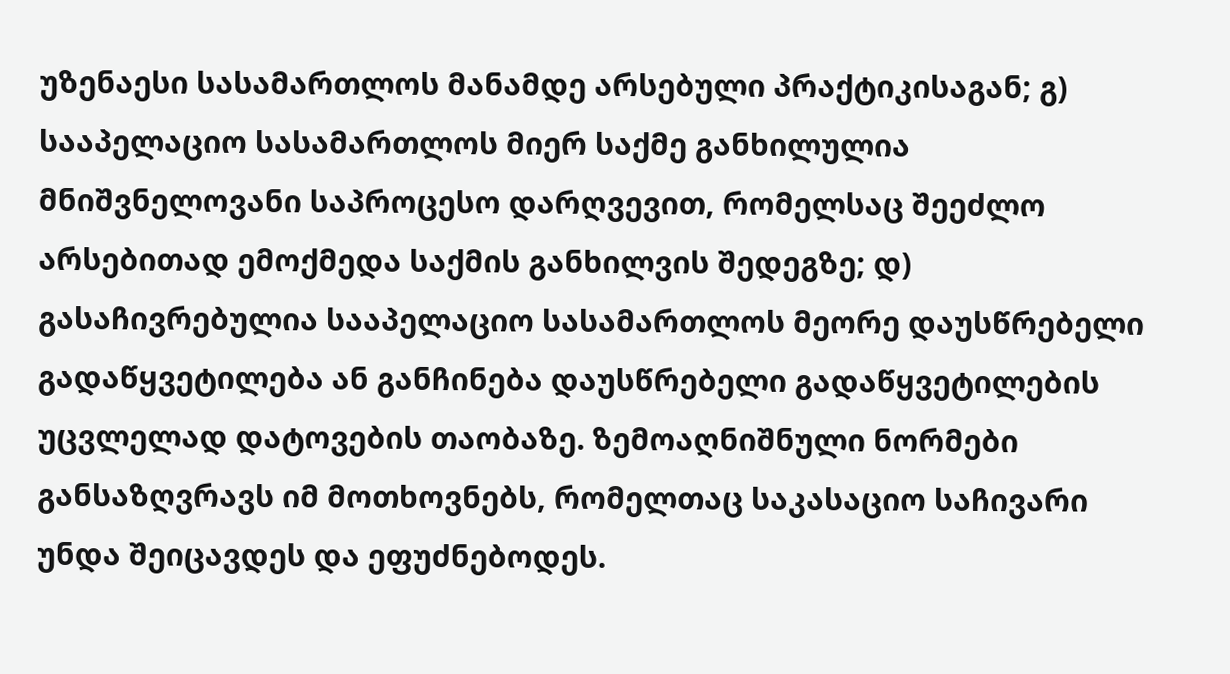უზენაესი სასამართლოს მანამდე არსებული პრაქტიკისაგან; გ) სააპელაციო სასამართლოს მიერ საქმე განხილულია მნიშვნელოვანი საპროცესო დარღვევით, რომელსაც შეეძლო არსებითად ემოქმედა საქმის განხილვის შედეგზე; დ) გასაჩივრებულია სააპელაციო სასამართლოს მეორე დაუსწრებელი გადაწყვეტილება ან განჩინება დაუსწრებელი გადაწყვეტილების უცვლელად დატოვების თაობაზე. ზემოაღნიშნული ნორმები განსაზღვრავს იმ მოთხოვნებს, რომელთაც საკასაციო საჩივარი უნდა შეიცავდეს და ეფუძნებოდეს.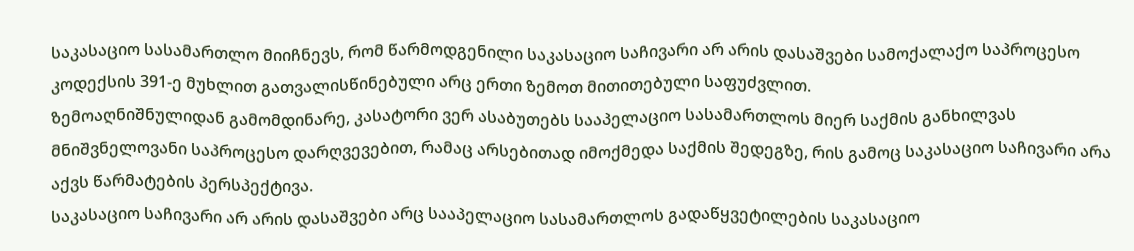საკასაციო სასამართლო მიიჩნევს, რომ წარმოდგენილი საკასაციო საჩივარი არ არის დასაშვები სამოქალაქო საპროცესო კოდექსის 391-ე მუხლით გათვალისწინებული არც ერთი ზემოთ მითითებული საფუძვლით.
ზემოაღნიშნულიდან გამომდინარე, კასატორი ვერ ასაბუთებს სააპელაციო სასამართლოს მიერ საქმის განხილვას მნიშვნელოვანი საპროცესო დარღვევებით, რამაც არსებითად იმოქმედა საქმის შედეგზე, რის გამოც საკასაციო საჩივარი არა აქვს წარმატების პერსპექტივა.
საკასაციო საჩივარი არ არის დასაშვები არც სააპელაციო სასამართლოს გადაწყვეტილების საკასაციო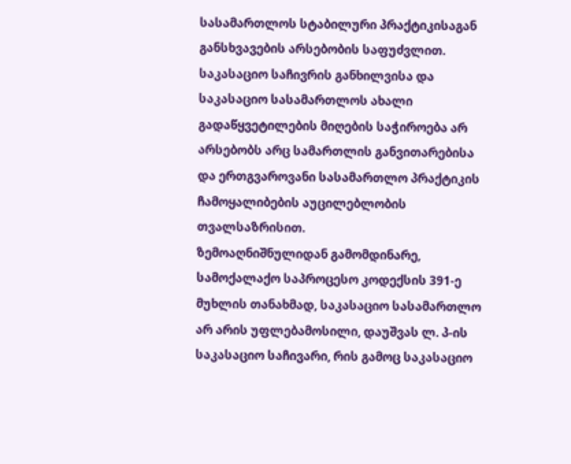სასამართლოს სტაბილური პრაქტიკისაგან განსხვავების არსებობის საფუძვლით. საკასაციო საჩივრის განხილვისა და საკასაციო სასამართლოს ახალი გადაწყვეტილების მიღების საჭიროება არ არსებობს არც სამართლის განვითარებისა და ერთგვაროვანი სასამართლო პრაქტიკის ჩამოყალიბების აუცილებლობის თვალსაზრისით.
ზემოაღნიშნულიდან გამომდინარე, სამოქალაქო საპროცესო კოდექსის 391-ე მუხლის თანახმად, საკასაციო სასამართლო არ არის უფლებამოსილი, დაუშვას ლ. პ-ის საკასაციო საჩივარი, რის გამოც საკასაციო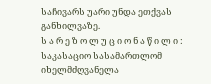საჩივარს უარი უნდა ეთქვას განხილვაზე.
ს ა რ ე ზ ო ლ უ ც ი ო ნ ა წ ი ლ ი :
საკასაციო სასამართლომ იხელმძღვანელა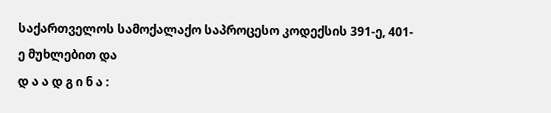საქართველოს სამოქალაქო საპროცესო კოდექსის 391-ე, 401-ე მუხლებით და
დ ა ა დ გ ი ნ ა :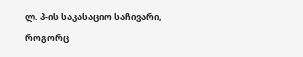ლ. პ-ის საკასაციო საჩივარი, როგორც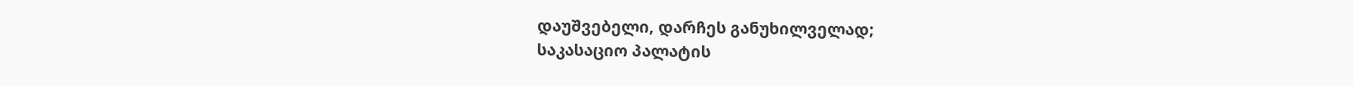დაუშვებელი, დარჩეს განუხილველად;
საკასაციო პალატის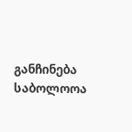განჩინება საბოლოოა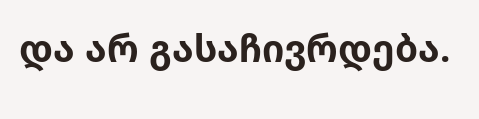და არ გასაჩივრდება.